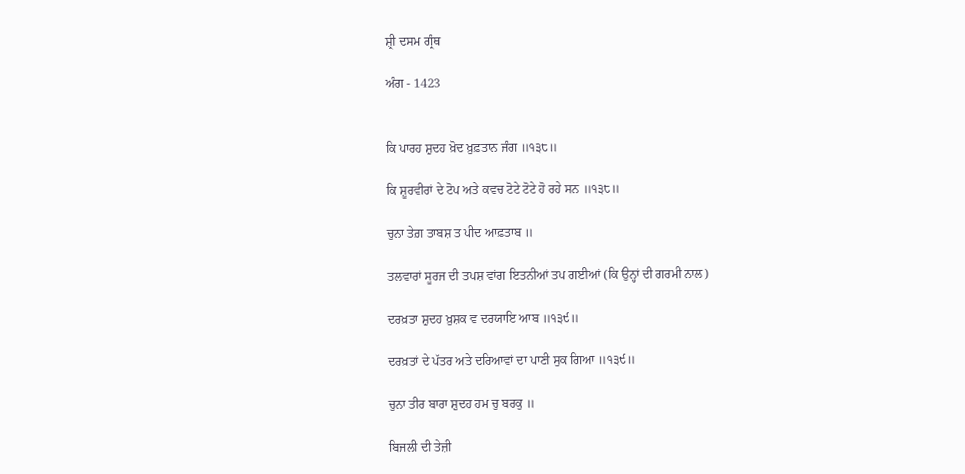ਸ਼੍ਰੀ ਦਸਮ ਗ੍ਰੰਥ

ਅੰਗ - 1423


ਕਿ ਪਾਰਹ ਸ਼ੁਦਹ ਖ਼ੋਦ ਖ਼ੁਫ਼ਤਾਨ ਜੰਗ ॥੧੩੮॥

ਕਿ ਸ਼ੂਰਵੀਰਾਂ ਦੇ ਟੋਪ ਅਤੇ ਕਵਚ ਟੋਟੇ ਟੋਟੇ ਹੋ ਰਹੇ ਸਨ ॥੧੩੮॥

ਚੁਨਾ ਤੇਗ਼ ਤਾਬਸ਼ ਤ ਪੀਦ ਆਫ਼ਤਾਬ ॥

ਤਲਵਾਰਾਂ ਸੂਰਜ ਦੀ ਤਪਸ਼ ਵਾਂਗ ਇਤਨੀਆਂ ਤਪ ਗਈਆਂ (ਕਿ ਉਨ੍ਹਾਂ ਦੀ ਗਰਮੀ ਨਾਲ)

ਦਰਖ਼ਤਾ ਸ਼ੁਦਹ ਖ਼ੁਸ਼ਕ ਵ ਦਰਯਾਇ ਆਬ ॥੧੩੯॥

ਦਰਖ਼ਤਾਂ ਦੇ ਪੱਤਰ ਅਤੇ ਦਰਿਆਵਾਂ ਦਾ ਪਾਣੀ ਸੁਕ ਗਿਆ ॥੧੩੯॥

ਚੁਨਾ ਤੀਰ ਬਾਰਾ ਸ਼ੁਦਹ ਹਮ ਚੁ ਬਰਕੁ ॥

ਬਿਜਲੀ ਦੀ ਤੇਜ਼ੀ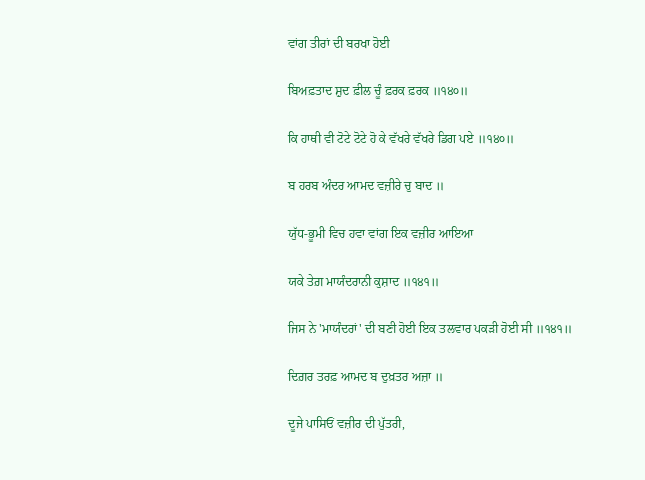ਵਾਂਗ ਤੀਰਾਂ ਦੀ ਬਰਖਾ ਹੋਈ

ਬਿਅਫ਼ਤਾਦ ਸ਼ੁਦ ਫ਼ੀਲ ਚੂੰ ਫ਼ਰਕ ਫ਼ਰਕ ॥੧੪੦॥

ਕਿ ਹਾਥੀ ਵੀ ਟੋਟੇ ਟੋਟੇ ਹੋ ਕੇ ਵੱਖਰੇ ਵੱਖਰੇ ਡਿਗ ਪਏ ॥੧੪੦॥

ਬ ਹਰਬ ਅੰਦਰ ਆਮਦ ਵਜ਼ੀਰੇ ਚੁ ਬਾਦ ॥

ਯੁੱਧ-ਭੂਮੀ ਵਿਚ ਹਵਾ ਵਾਂਗ ਇਕ ਵਜ਼ੀਰ ਆਇਆ

ਯਕੇ ਤੇਗ਼ ਮਾਯੰਦਰਾਨੀ ਕੁਸ਼ਾਦ ॥੧੪੧॥

ਜਿਸ ਨੇ 'ਮਾਯੰਦਰਾਂ' ਦੀ ਬਣੀ ਹੋਈ ਇਕ ਤਲਵਾਰ ਪਕੜੀ ਹੋਈ ਸੀ ॥੧੪੧॥

ਦਿਗ਼ਰ ਤਰਫ਼ ਆਮਦ ਬ ਦੁਖ਼ਤਰ ਅਜ਼ਾ ॥

ਦੂਜੇ ਪਾਸਿਓਂ ਵਜ਼ੀਰ ਦੀ ਪੁੱਤਰੀ,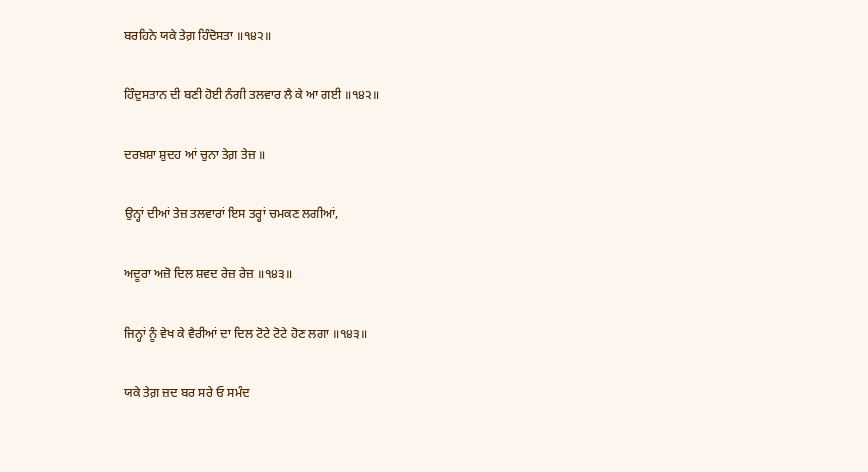ਬਰਹਿਨੇ ਯਕੇ ਤੇਗ਼ ਹਿੰਦੋਸਤਾ ॥੧੪੨॥

ਹਿੰਦੁਸਤਾਨ ਦੀ ਬਣੀ ਹੋਈ ਨੰਗੀ ਤਲਵਾਰ ਲੈ ਕੇ ਆ ਗਈ ॥੧੪੨॥

ਦਰਖ਼ਸ਼ਾ ਸ਼ੁਦਹ ਆਂ ਚੁਨਾ ਤੇਗ਼ ਤੇਜ਼ ॥

ਉਨ੍ਹਾਂ ਦੀਆਂ ਤੇਜ਼ ਤਲਵਾਰਾਂ ਇਸ ਤਰ੍ਹਾਂ ਚਮਕਣ ਲਗੀਆਂ,

ਅਦੂਰਾ ਅਜ਼ੋ ਦਿਲ ਸ਼ਵਦ ਰੇਜ਼ ਰੇਜ਼ ॥੧੪੩॥

ਜਿਨ੍ਹਾਂ ਨੂੰ ਵੇਖ ਕੇ ਵੈਰੀਆਂ ਦਾ ਦਿਲ ਟੋਟੇ ਟੋਟੇ ਹੋਣ ਲਗਾ ॥੧੪੩॥

ਯਕੇ ਤੇਗ਼ ਜ਼ਦ ਬਰ ਸਰੇ ਓ ਸਮੰਦ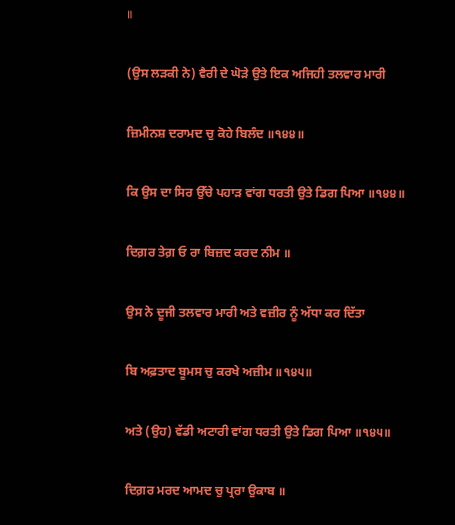॥

(ਉਸ ਲੜਕੀ ਨੇ) ਵੈਰੀ ਦੇ ਘੋੜੇ ਉਤੇ ਇਕ ਅਜਿਹੀ ਤਲਵਾਰ ਮਾਰੀ

ਜ਼ਿਮੀਨਸ਼ ਦਰਾਮਦ ਚੁ ਕੋਹੇ ਬਿਲੰਦ ॥੧੪੪॥

ਕਿ ਉਸ ਦਾ ਸਿਰ ਉੱਚੇ ਪਹਾੜ ਵਾਂਗ ਧਰਤੀ ਉਤੇ ਡਿਗ ਪਿਆ ॥੧੪੪॥

ਦਿਗ਼ਰ ਤੇਗ਼ ਓ ਰਾ ਬਿਜ਼ਦ ਕਰਦ ਨੀਮ ॥

ਉਸ ਨੇ ਦੂਜੀ ਤਲਵਾਰ ਮਾਰੀ ਅਤੇ ਵਜ਼ੀਰ ਨੂੰ ਅੱਧਾ ਕਰ ਦਿੱਤਾ

ਬਿ ਅਫ਼ਤਾਦ ਬੂਮਸ ਚੁ ਕਰਖੇ ਅਜ਼ੀਮ ॥੧੪੫॥

ਅਤੇ (ਉਹ) ਵੱਡੀ ਅਟਾਰੀ ਵਾਂਗ ਧਰਤੀ ਉਤੇ ਡਿਗ ਪਿਆ ॥੧੪੫॥

ਦਿਗ਼ਰ ਮਰਦ ਆਮਦ ਚੁ ਪ੍ਰਰਾ ਉਕਾਬ ॥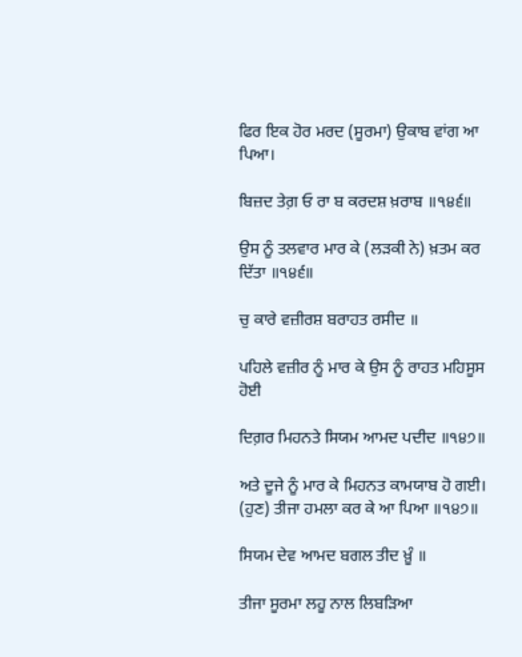ਫਿਰ ਇਕ ਹੋਰ ਮਰਦ (ਸੂਰਮਾ) ਉਕਾਬ ਵਾਂਗ ਆ ਪਿਆ।

ਬਿਜ਼ਦ ਤੇਗ਼ ਓ ਰਾ ਬ ਕਰਦਸ਼ ਖ਼ਰਾਬ ॥੧੪੬॥

ਉਸ ਨੂੰ ਤਲਵਾਰ ਮਾਰ ਕੇ (ਲੜਕੀ ਨੇ) ਖ਼ਤਮ ਕਰ ਦਿੱਤਾ ॥੧੪੬॥

ਚੁ ਕਾਰੇ ਵਜ਼ੀਰਸ਼ ਬਰਾਹਤ ਰਸੀਦ ॥

ਪਹਿਲੇ ਵਜ਼ੀਰ ਨੂੰ ਮਾਰ ਕੇ ਉਸ ਨੂੰ ਰਾਹਤ ਮਹਿਸੂਸ ਹੋਈ

ਦਿਗ਼ਰ ਮਿਹਨਤੇ ਸਿਯਮ ਆਮਦ ਪਦੀਦ ॥੧੪੭॥

ਅਤੇ ਦੂਜੇ ਨੂੰ ਮਾਰ ਕੇ ਮਿਹਨਤ ਕਾਮਯਾਬ ਹੋ ਗਈ। (ਹੁਣ) ਤੀਜਾ ਹਮਲਾ ਕਰ ਕੇ ਆ ਪਿਆ ॥੧੪੭॥

ਸਿਯਮ ਦੇਵ ਆਮਦ ਬਗਲ ਤੀਦ ਖ਼ੂੰ ॥

ਤੀਜਾ ਸੂਰਮਾ ਲਹੂ ਨਾਲ ਲਿਬੜਿਆ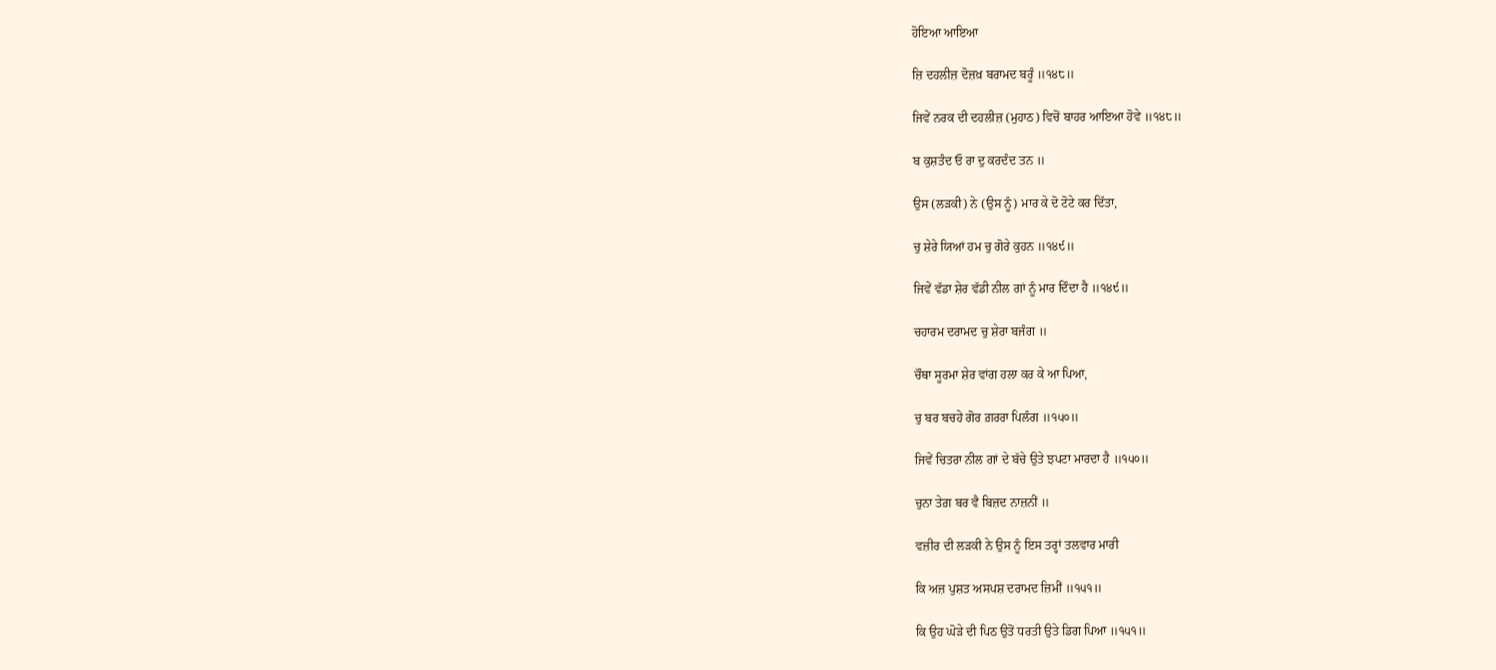ਹੋਇਆ ਆਇਆ

ਜ਼ਿ ਦਹਲੀਜ਼ ਦੋਜ਼ਖ਼ ਬਰਾਮਦ ਬਰੂੰ ॥੧੪੮॥

ਜਿਵੇਂ ਨਰਕ ਦੀ ਦਹਲੀਜ਼ (ਮੁਹਾਠ) ਵਿਚੋਂ ਬਾਹਰ ਆਇਆ ਹੋਵੇ ॥੧੪੮॥

ਬ ਕੁਸ਼ਤੰਦ ਓ ਰਾ ਦੁ ਕਰਦੰਦ ਤਨ ॥

ਉਸ (ਲੜਕੀ) ਨੇ (ਉਸ ਨੂੰ) ਮਾਰ ਕੇ ਦੋ ਟੋਟੇ ਕਰ ਦਿੱਤਾ,

ਚੁ ਸ਼ੇਰੇ ਯਿਆਂ ਹਮ ਚੁ ਗੋਰੇ ਕੁਹਨ ॥੧੪੯॥

ਜਿਵੇਂ ਵੱਡਾ ਸ਼ੇਰ ਵੱਡੀ ਨੀਲ ਗਾਂ ਨੂੰ ਮਾਰ ਦਿੰਦਾ ਹੈ ॥੧੪੯॥

ਚਹਾਰਮ ਦਰਾਮਦ ਚੁ ਸ਼ੇਰਾ ਬਜੰਗ ॥

ਚੌਥਾ ਸੂਰਮਾ ਸ਼ੇਰ ਵਾਂਗ ਹਲਾ ਕਰ ਕੇ ਆ ਪਿਆ,

ਚੁ ਬਰ ਬਚਹੇ ਗੋਰ ਗ਼ਰਰਾ ਪਿਲੰਗ ॥੧੫੦॥

ਜਿਵੇਂ ਚਿਤਰਾ ਨੀਲ ਗਾਂ ਦੇ ਬੱਚੇ ਉਤੇ ਝਪਟਾ ਮਾਰਦਾ ਹੈ ॥੧੫੦॥

ਚੁਨਾ ਤੇਗ਼ ਬਰ ਵੈ ਬਿਜ਼ਦ ਨਾਜ਼ਨੀਂ ॥

ਵਜ਼ੀਰ ਦੀ ਲੜਕੀ ਨੇ ਉਸ ਨੂੰ ਇਸ ਤਰ੍ਹਾਂ ਤਲਵਾਰ ਮਾਰੀ

ਕਿ ਅਜ਼ ਪੁਸ਼ਤ ਅਸਪਸ਼ ਦਰਾਮਦ ਜ਼ਿਮੀਂ ॥੧੫੧॥

ਕਿ ਉਹ ਘੋੜੇ ਦੀ ਪਿਠ ਉਤੋਂ ਧਰਤੀ ਉਤੇ ਡਿਗ ਪਿਆ ॥੧੫੧॥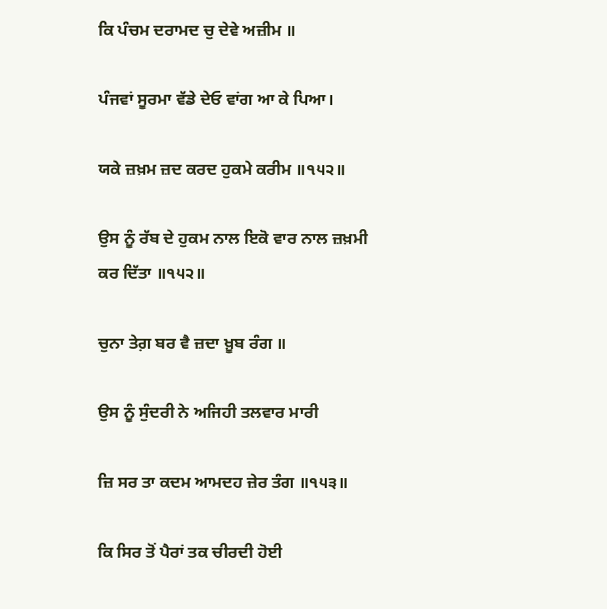ਕਿ ਪੰਚਮ ਦਰਾਮਦ ਚੁ ਦੇਵੇ ਅਜ਼ੀਮ ॥

ਪੰਜਵਾਂ ਸੂਰਮਾ ਵੱਡੇ ਦੇਓ ਵਾਂਗ ਆ ਕੇ ਪਿਆ।

ਯਕੇ ਜ਼ਖ਼ਮ ਜ਼ਦ ਕਰਦ ਹੁਕਮੇ ਕਰੀਮ ॥੧੫੨॥

ਉਸ ਨੂੰ ਰੱਬ ਦੇ ਹੁਕਮ ਨਾਲ ਇਕੋ ਵਾਰ ਨਾਲ ਜ਼ਖ਼ਮੀ ਕਰ ਦਿੱਤਾ ॥੧੫੨॥

ਚੁਨਾ ਤੇਗ਼ ਬਰ ਵੈ ਜ਼ਦਾ ਖ਼ੂਬ ਰੰਗ ॥

ਉਸ ਨੂੰ ਸੁੰਦਰੀ ਨੇ ਅਜਿਹੀ ਤਲਵਾਰ ਮਾਰੀ

ਜ਼ਿ ਸਰ ਤਾ ਕਦਮ ਆਮਦਹ ਜ਼ੇਰ ਤੰਗ ॥੧੫੩॥

ਕਿ ਸਿਰ ਤੋਂ ਪੈਰਾਂ ਤਕ ਚੀਰਦੀ ਹੋਈ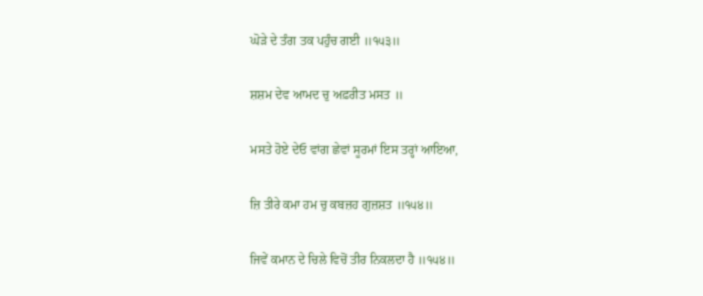ਘੋੜੇ ਦੇ ਤੰਗ ਤਕ ਪਹੁੰਚ ਗਈ ॥੧੫੩॥

ਸ਼ਸ਼ਮ ਦੇਵ ਆਮਦ ਚੁ ਅਫ਼ਰੀਤ ਮਸਤ ॥

ਮਸਤੇ ਹੋਏ ਦੇਓ ਵਾਂਗ ਛੇਵਾਂ ਸੂਰਮਾਂ ਇਸ ਤਰ੍ਹਾਂ ਆਇਆ,

ਜ਼ਿ ਤੀਰੇ ਕਮਾ ਹਮ ਚੁ ਕਬਜ਼ਹ ਗੁਜ਼ਸ਼ਤ ॥੧੫੪॥

ਜਿਵੇਂ ਕਮਾਨ ਦੇ ਚਿਲੇ ਵਿਚੋਂ ਤੀਰ ਨਿਕਲਦਾ ਹੈ ॥੧੫੪॥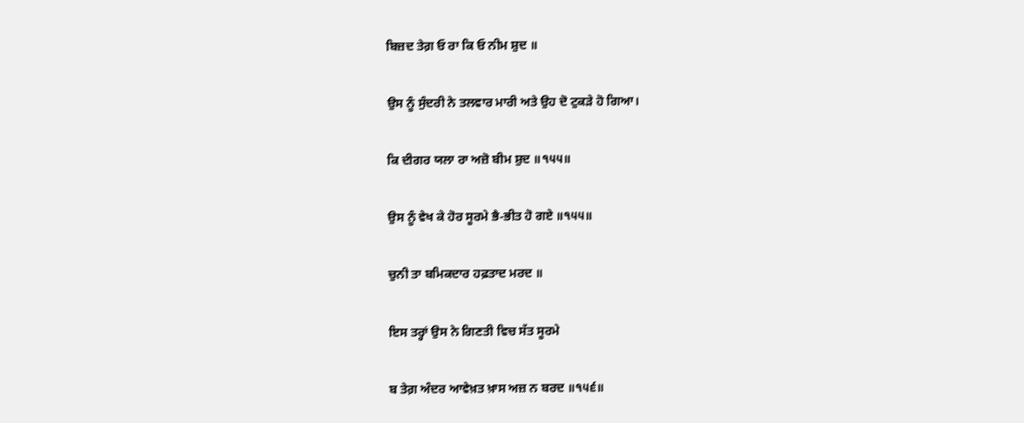ਬਿਜ਼ਦ ਤੇਗ਼ ਓ ਰਾ ਕਿ ਓ ਨੀਮ ਸ਼ੁਦ ॥

ਉਸ ਨੂੰ ਸੁੰਦਰੀ ਨੇ ਤਲਵਾਰ ਮਾਰੀ ਅਤੇ ਉਹ ਦੋ ਟੁਕੜੇ ਹੋ ਗਿਆ।

ਕਿ ਦੀਗਰ ਯਲਾ ਰਾ ਅਜ਼ੋ ਬੀਮ ਸ਼ੁਦ ॥੧੫੫॥

ਉਸ ਨੂੰ ਵੇਖ ਕੇ ਹੋਰ ਸੂਰਮੇ ਭੈ-ਭੀਤ ਹੋ ਗਏ ॥੧੫੫॥

ਚੁਨੀ ਤਾ ਬਮਿਕਦਾਰ ਹਫ਼ਤਾਦ ਮਰਦ ॥

ਇਸ ਤਰ੍ਹਾਂ ਉਸ ਨੇ ਗਿਣਤੀ ਵਿਚ ਸੱਤ ਸੂਰਮੇ

ਬ ਤੇਗ਼ ਅੰਦਰ ਆਵੇਖ਼ਤ ਖ਼ਾਸ ਅਜ਼ ਨ ਬਰਦ ॥੧੫੬॥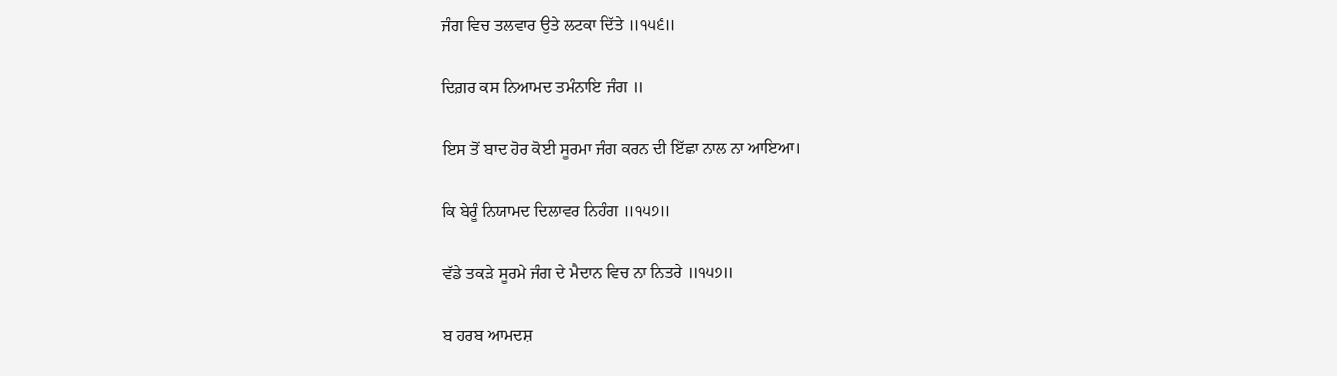ਜੰਗ ਵਿਚ ਤਲਵਾਰ ਉਤੇ ਲਟਕਾ ਦਿੱਤੇ ॥੧੫੬॥

ਦਿਗ਼ਰ ਕਸ ਨਿਆਮਦ ਤਮੰਨਾਇ ਜੰਗ ॥

ਇਸ ਤੋਂ ਬਾਦ ਹੋਰ ਕੋਈ ਸੂਰਮਾ ਜੰਗ ਕਰਨ ਦੀ ਇੱਛਾ ਨਾਲ ਨਾ ਆਇਆ।

ਕਿ ਬੇਰੂੰ ਨਿਯਾਮਦ ਦਿਲਾਵਰ ਨਿਹੰਗ ॥੧੫੭॥

ਵੱਡੇ ਤਕੜੇ ਸੂਰਮੇ ਜੰਗ ਦੇ ਮੈਦਾਨ ਵਿਚ ਨਾ ਨਿਤਰੇ ॥੧੫੭॥

ਬ ਹਰਬ ਆਮਦਸ਼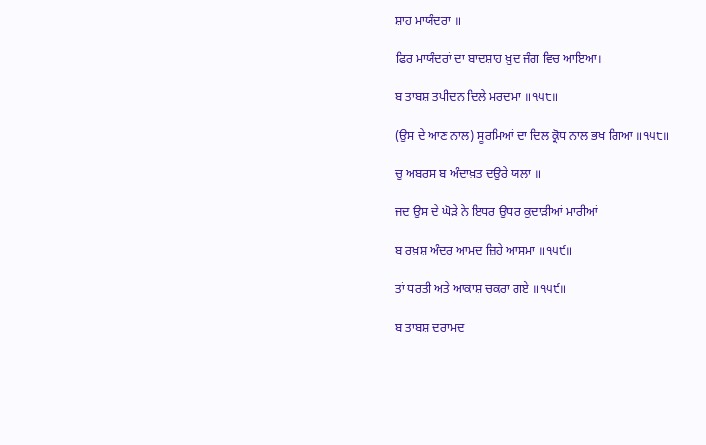ਸ਼ਾਹ ਮਾਯੰਦਰਾ ॥

ਫਿਰ ਮਾਯੰਦਰਾਂ ਦਾ ਬਾਦਸ਼ਾਹ ਖ਼ੁਦ ਜੰਗ ਵਿਚ ਆਇਆ।

ਬ ਤਾਬਸ਼ ਤਪੀਦਨ ਦਿਲੇ ਮਰਦਮਾ ॥੧੫੮॥

(ਉਸ ਦੇ ਆਣ ਨਾਲ) ਸੂਰਮਿਆਂ ਦਾ ਦਿਲ ਕ੍ਰੋਧ ਨਾਲ ਭਖ ਗਿਆ ॥੧੫੮॥

ਚੁ ਅਬਰਸ ਬ ਅੰਦਾਖ਼ਤ ਦਉਰੇ ਯਲਾ ॥

ਜਦ ਉਸ ਦੇ ਘੋੜੇ ਨੇ ਇਧਰ ਉਧਰ ਕੁਦਾੜੀਆਂ ਮਾਰੀਆਂ

ਬ ਰਖ਼ਸ਼ ਅੰਦਰ ਆਮਦ ਜ਼ਿਹੇ ਆਸਮਾ ॥੧੫੯॥

ਤਾਂ ਧਰਤੀ ਅਤੇ ਆਕਾਸ਼ ਚਕਰਾ ਗਏ ॥੧੫੯॥

ਬ ਤਾਬਸ਼ ਦਰਾਮਦ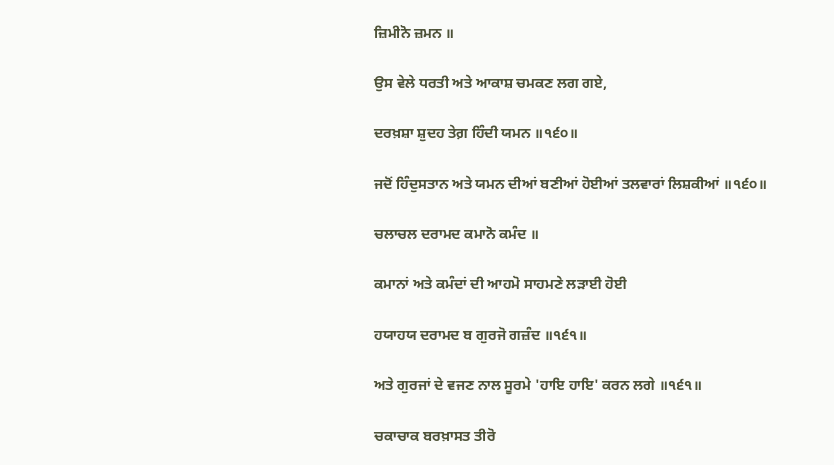ਜ਼ਿਮੀਨੋ ਜ਼ਮਨ ॥

ਉਸ ਵੇਲੇ ਧਰਤੀ ਅਤੇ ਆਕਾਸ਼ ਚਮਕਣ ਲਗ ਗਏ,

ਦਰਖ਼ਸ਼ਾ ਸ਼ੁਦਹ ਤੇਗ਼ ਹਿੰਦੀ ਯਮਨ ॥੧੬੦॥

ਜਦੋਂ ਹਿੰਦੁਸਤਾਨ ਅਤੇ ਯਮਨ ਦੀਆਂ ਬਣੀਆਂ ਹੋਈਆਂ ਤਲਵਾਰਾਂ ਲਿਸ਼ਕੀਆਂ ॥੧੬੦॥

ਚਲਾਚਲ ਦਰਾਮਦ ਕਮਾਨੋ ਕਮੰਦ ॥

ਕਮਾਨਾਂ ਅਤੇ ਕਮੰਦਾਂ ਦੀ ਆਹਮੋ ਸਾਹਮਣੇ ਲੜਾਈ ਹੋਈ

ਹਯਾਹਯ ਦਰਾਮਦ ਬ ਗੁਰਜੋ ਗਜ਼ੰਦ ॥੧੬੧॥

ਅਤੇ ਗੁਰਜਾਂ ਦੇ ਵਜਣ ਨਾਲ ਸੂਰਮੇ 'ਹਾਇ ਹਾਇ' ਕਰਨ ਲਗੇ ॥੧੬੧॥

ਚਕਾਚਾਕ ਬਰਖ਼ਾਸਤ ਤੀਰੋ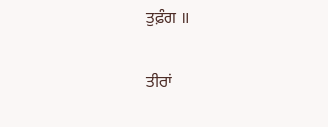ਤੁਫ਼ੰਗ ॥

ਤੀਰਾਂ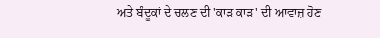ਅਤੇ ਬੰਦੂਕਾਂ ਦੇ ਚਲਣ ਦੀ 'ਕਾੜ ਕਾੜ' ਦੀ ਆਵਾਜ਼ ਹੋਣ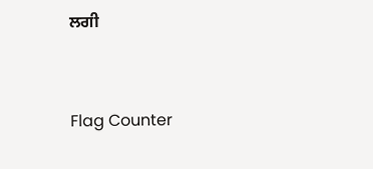ਲਗੀ


Flag Counter